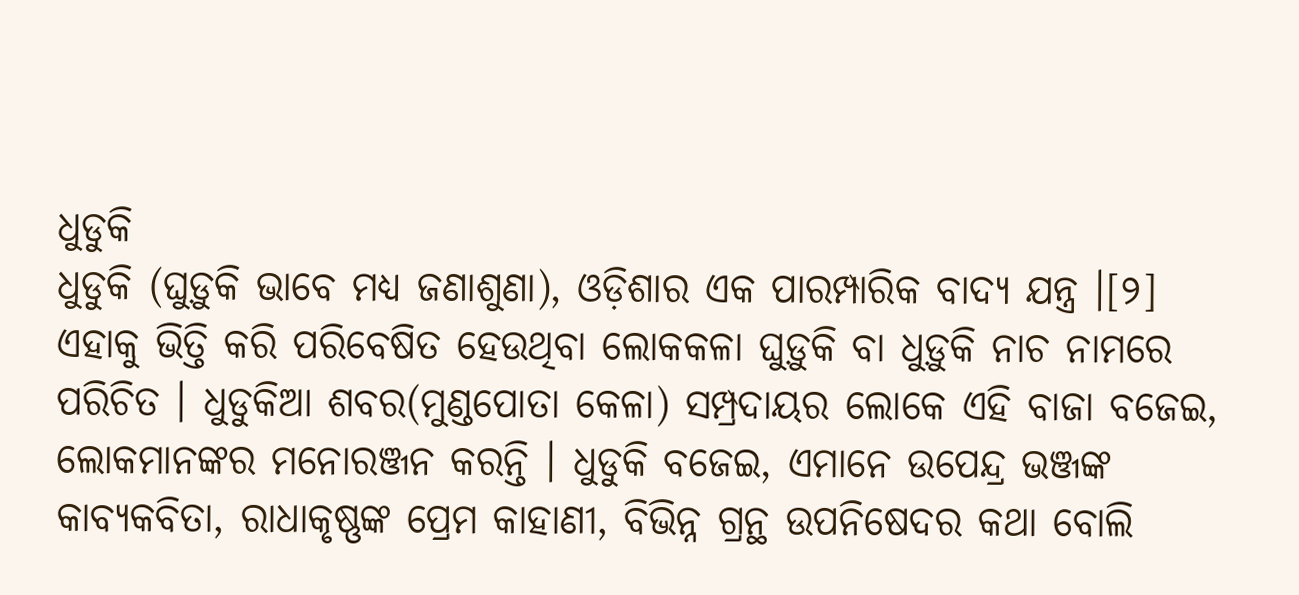ଧୁଡୁକି
ଧୁଡୁକି (ଘୁଡ଼ୁକି ଭାବେ ମଧ୍ୟ ଜଣାଶୁଣା), ଓଡ଼ିଶାର ଏକ ପାରମ୍ପାରିକ ବାଦ୍ୟ ଯନ୍ତ୍ର ।[୨] ଏହାକୁ ଭିତ୍ତି କରି ପରିବେଷିତ ହେଉଥିବା ଲୋକକଳା ଘୁଡ଼ୁକି ବା ଧୁଡ଼ୁକି ନାଚ ନାମରେ ପରିଚିତ । ଧୁଡୁକିଆ ଶବର(ମୁଣ୍ଡପୋତା କେଳା) ସମ୍ପ୍ରଦାୟର ଲୋକେ ଏହି ବାଜା ବଜେଇ, ଲୋକମାନଙ୍କର ମନୋରଞ୍ଜନ କରନ୍ତି । ଧୁଡୁକି ବଜେଇ, ଏମାନେ ଉପେନ୍ଦ୍ର ଭଞ୍ଜଙ୍କ କାବ୍ୟକବିତା, ରାଧାକୃଷ୍ଣଙ୍କ ପ୍ରେମ କାହାଣୀ, ବିଭିନ୍ନ ଗ୍ରନ୍ଥ ଉପନିଷେଦର କଥା ବୋଲି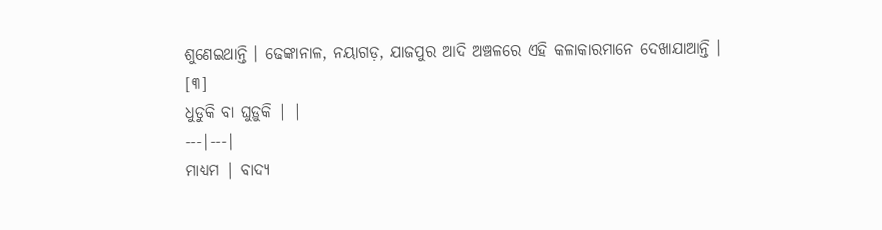ଶୁଣେଇଥାନ୍ତି । ଢେଙ୍କାନାଳ, ନୟାଗଡ଼, ଯାଜପୁର ଆଦି ଅଞ୍ଚଳରେ ଏହି କଳାକାରମାନେ ଦେଖାଯାଆନ୍ତି । [୩]
ଧୁଡୁକି ବା ଘୁଡ଼ୁକି | |
---|---|
ମାଧ୍ୟମ | ବାଦ୍ୟ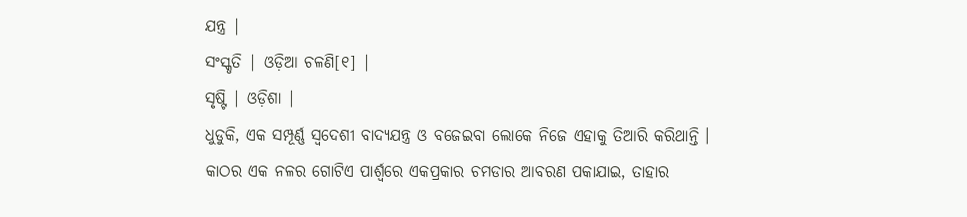ଯନ୍ତ୍ର |
ସଂସ୍କୃତି | ଓଡ଼ିଆ ଚଳଣି[୧] |
ସୃଷ୍ଟି | ଓଡ଼ିଶା |
ଧୁଡୁକି, ଏକ ସମ୍ପୂର୍ଣ୍ଣ ସ୍ୱଦେଶୀ ବାଦ୍ୟଯନ୍ତ୍ର ଓ ବଜେଇବା ଲୋକେ ନିଜେ ଏହାକୁ ତିଆରି କରିଥାନ୍ତି । କାଠର ଏକ ନଳର ଗୋଟିଏ ପାର୍ଶ୍ୱରେ ଏକପ୍ରକାର ଚମଡାର ଆବରଣ ପକାଯାଇ, ତାହାର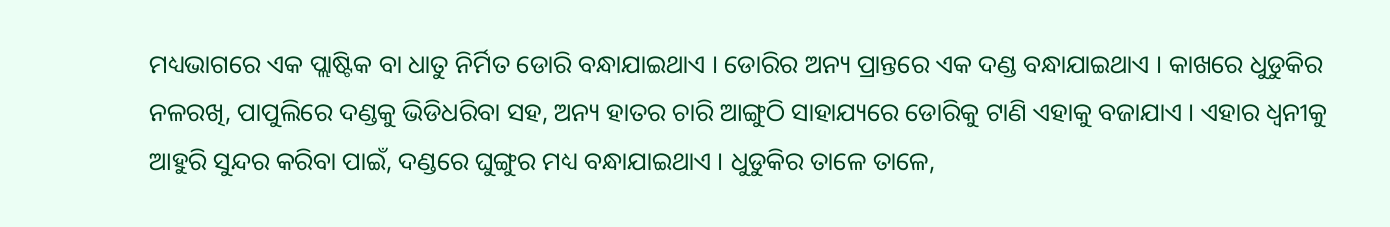ମଧ୍ୟଭାଗରେ ଏକ ପ୍ଲାଷ୍ଟିକ ବା ଧାତୁ ନିର୍ମିତ ଡୋରି ବନ୍ଧାଯାଇଥାଏ । ଡୋରିର ଅନ୍ୟ ପ୍ରାନ୍ତରେ ଏକ ଦଣ୍ଡ ବନ୍ଧାଯାଇଥାଏ । କାଖରେ ଧୁଡୁକିର ନଳରଖି, ପାପୁଲିରେ ଦଣ୍ଡକୁ ଭିଡିଧରିବା ସହ, ଅନ୍ୟ ହାତର ଚାରି ଆଙ୍ଗୁଠି ସାହାଯ୍ୟରେ ଡୋରିକୁ ଟାଣି ଏହାକୁ ବଜାଯାଏ । ଏହାର ଧ୍ୱନୀକୁ ଆହୁରି ସୁନ୍ଦର କରିବା ପାଇଁ, ଦଣ୍ଡରେ ଘୁଙ୍ଗୁର ମଧ୍ୟ ବନ୍ଧାଯାଇଥାଏ । ଧୁଡୁକିର ତାଳେ ତାଳେ,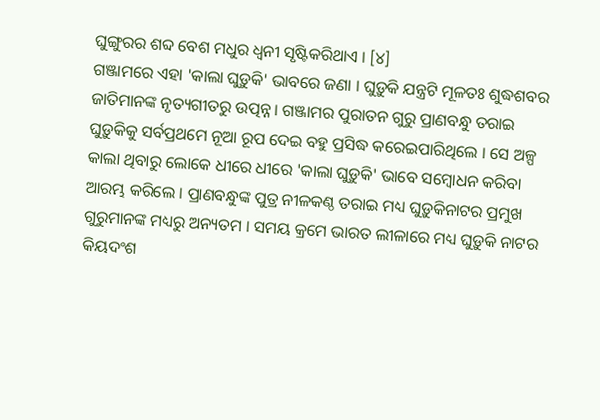ଘୁଙ୍ଗୁରର ଶବ୍ଦ ବେଶ ମଧୁର ଧ୍ୱନୀ ସୃଷ୍ଟିକରିଥାଏ । [୪]
ଗଞ୍ଜାମରେ ଏହା 'କାଲା ଘୁଡ଼ୁକି' ଭାବରେ ଜଣା । ଘୁଡ଼ୁକି ଯନ୍ତ୍ରଟି ମୂଳତଃ ଶୁଦ୍ଧଶବର ଜାତିମାନଙ୍କ ନୃତ୍ୟଗୀତରୁ ଉତ୍ପନ୍ନ । ଗଞ୍ଜାମର ପୁରାତନ ଗୁରୁ ପ୍ରାଣବନ୍ଧୁ ତରାଇ ଘୁଡ଼ୁକିକୁ ସର୍ବପ୍ରଥମେ ନୂଆ ରୂପ ଦେଇ ବହୁ ପ୍ରସିଦ୍ଧ କରେଇପାରିଥିଲେ । ସେ ଅଳ୍ପ କାଲା ଥିବାରୁ ଲୋକେ ଧୀରେ ଧୀରେ 'କାଲା ଘୁଡ଼ୁକି' ଭାବେ ସମ୍ବୋଧନ କରିବା ଆରମ୍ଭ କରିଲେ । ପ୍ରାଣବନ୍ଧୁଙ୍କ ପୁତ୍ର ନୀଳକଣ୍ଠ ତରାଇ ମଧ୍ୟ ଘୁଡ଼ୁକିନାଟର ପ୍ରମୁଖ ଗୁରୁମାନଙ୍କ ମଧ୍ୟରୁ ଅନ୍ୟତମ । ସମୟ କ୍ରମେ ଭାରତ ଲୀଳାରେ ମଧ୍ୟ ଘୁଡ଼ୁକି ନାଟର କିୟଦଂଶ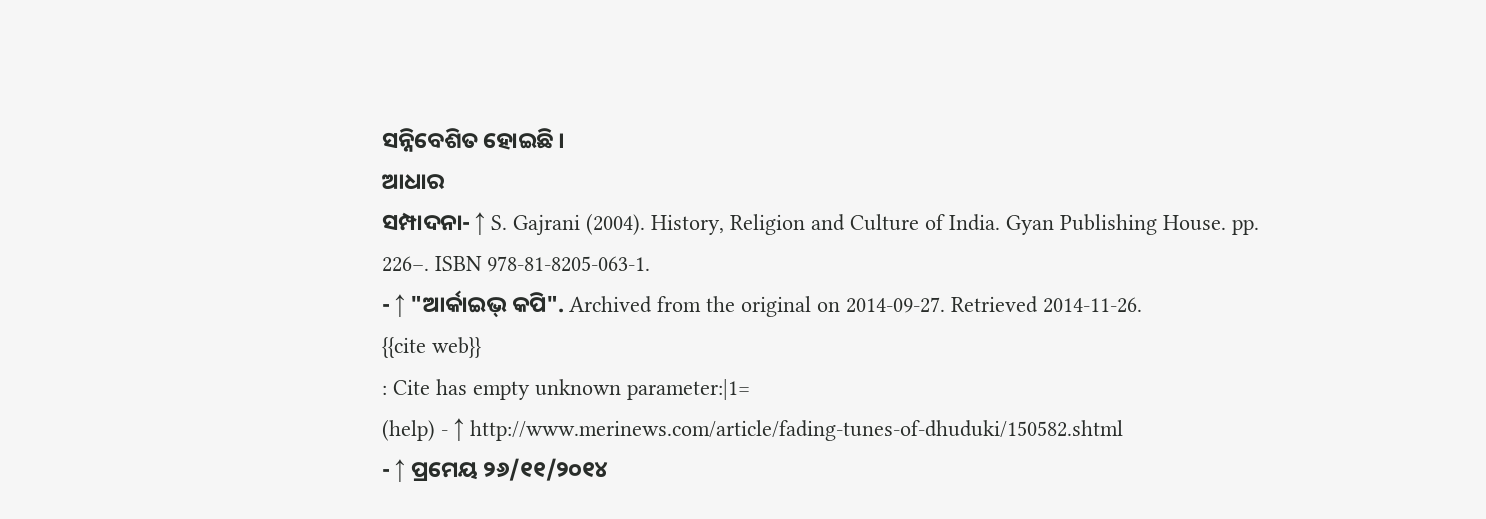ସନ୍ନିବେଶିତ ହୋଇଛି ।
ଆଧାର
ସମ୍ପାଦନା- ↑ S. Gajrani (2004). History, Religion and Culture of India. Gyan Publishing House. pp. 226–. ISBN 978-81-8205-063-1.
- ↑ "ଆର୍କାଇଭ୍ କପି". Archived from the original on 2014-09-27. Retrieved 2014-11-26.
{{cite web}}
: Cite has empty unknown parameter:|1=
(help) - ↑ http://www.merinews.com/article/fading-tunes-of-dhuduki/150582.shtml
- ↑ ପ୍ରମେୟ ୨୬/୧୧/୨୦୧୪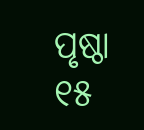ପୃଷ୍ଠା ୧୫